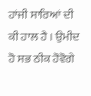ਹਾਂਜੀ ਸਾਰਿਆਂ ਦੀ ਕੀ ਹਾਲ ਹੈ । ਉਮੀਦ ਹੋ ਸਭ ਠੀਕ ਹੋਵੋਗੇ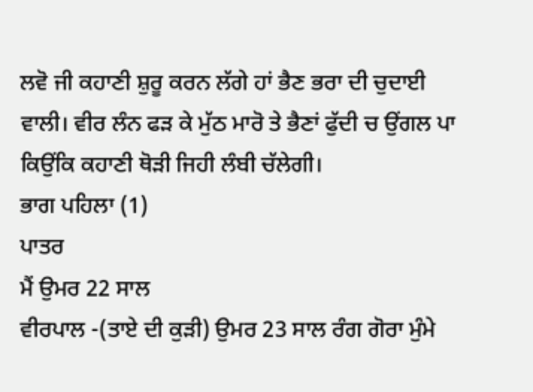ਲਵੋ ਜੀ ਕਹਾਣੀ ਸ਼ੁਰੂ ਕਰਨ ਲੱਗੇ ਹਾਂ ਭੈਣ ਭਰਾ ਦੀ ਚੁਦਾਈ ਵਾਲੀ। ਵੀਰ ਲੰਨ ਫੜ ਕੇ ਮੁੱਠ ਮਾਰੋ ਤੇ ਭੈਣਾਂ ਫੁੱਦੀ ਚ ਉਂਗਲ ਪਾ ਕਿਉਂਕਿ ਕਹਾਣੀ ਥੋੜੀ ਜਿਹੀ ਲੰਬੀ ਚੱਲੇਗੀ।
ਭਾਗ ਪਹਿਲਾ (1)
ਪਾਤਰ
ਮੈਂ ਉਮਰ 22 ਸਾਲ
ਵੀਰਪਾਲ -(ਤਾਏ ਦੀ ਕੁੜੀ) ਉਮਰ 23 ਸਾਲ ਰੰਗ ਗੋਰਾ ਮੁੰਮੇ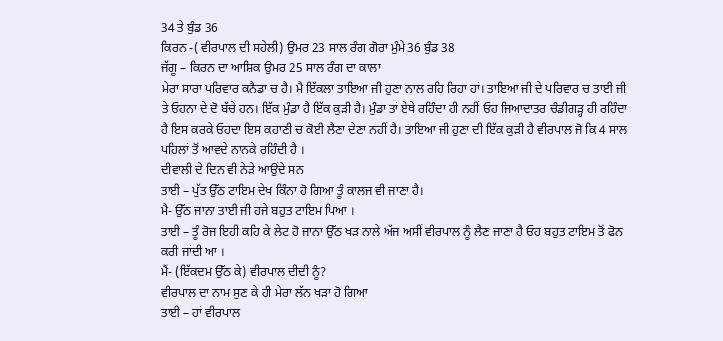34 ਤੇ ਬੁੰਡ 36
ਕਿਰਨ -( ਵੀਰਪਾਲ ਦੀ ਸਹੇਲੀ) ਉਮਰ 23 ਸਾਲ ਰੰਗ ਗੋਰਾ ਮੁੰਮੇ36 ਬੁੰਡ 38
ਜੱਗੂ – ਕਿਰਨ ਦਾ ਆਸ਼ਿਕ ਉਮਰ 25 ਸਾਲ ਰੰਗ ਦਾ ਕਾਲਾ
ਮੇਰਾ ਸਾਰਾ ਪਰਿਵਾਰ ਕਨੈਡਾ ਚ ਹੈ। ਮੈ ਇੱਕਲਾ ਤਾਇਆ ਜੀ ਹੁਣਾ ਨਾਲ ਰਹਿ ਰਿਹਾ ਹਾਂ। ਤਾਇਆ ਜੀ ਦੇ ਪਰਿਵਾਰ ਚ ਤਾਈ ਜੀ ਤੇ ਓਹਨਾ ਦੇ ਦੋ ਬੱਚੇ ਹਨ। ਇੱਕ ਮੁੰਡਾ ਹੈ ਇੱਕ ਕੁੜੀ ਹੈ। ਮੁੰਡਾ ਤਾਂ ਏਥੇ ਰਹਿੰਦਾ ਹੀ ਨਹੀਂ ਓਹ ਜਿਆਦਾਤਰ ਚੰਡੀਗੜ੍ਹ ਹੀ ਰਹਿੰਦਾ ਹੈ ਇਸ ਕਰਕੇ ਓਹਦਾ ਇਸ ਕਹਾਣੀ ਚ ਕੋਈ ਲੈਣਾ ਦੇਣਾ ਨਹੀਂ ਹੈ। ਤਾਇਆ ਜੀ ਹੁਣਾ ਦੀ ਇੱਕ ਕੁੜੀ ਹੈ ਵੀਰਪਾਲ ਜੋ ਕਿ 4 ਸਾਲ ਪਹਿਲਾਂ ਤੋਂ ਆਵਦੇ ਨਾਨਕੇ ਰਹਿੰਦੀ ਹੈ ।
ਦੀਵਾਲੀ ਦੇ ਦਿਨ ਵੀ ਨੇੜੇ ਆਉਂਦੇ ਸਨ
ਤਾਈ – ਪੁੱਤ ਉੱਠ ਟਾਇਮ ਦੇਖ ਕਿੰਨਾ ਹੋ ਗਿਆ ਤੂੰ ਕਾਲਜ ਵੀ ਜਾਣਾ ਹੈ।
ਮੈ- ਉੱਠ ਜਾਨਾ ਤਾਈ ਜੀ ਹਜੇ ਬਹੁਤ ਟਾਇਮ ਪਿਆ ।
ਤਾਈ – ਤੂੰ ਰੋਜ ਇਹੀ ਕਹਿ ਕੇ ਲੇਟ ਹੋ ਜਾਨਾ ਉੱਠ ਖੜ ਨਾਲੇ ਅੱਜ ਅਸੀਂ ਵੀਰਪਾਲ ਨੂੰ ਲੈਣ ਜਾਣਾ ਹੈ ਓਹ ਬਹੁਤ ਟਾਇਮ ਤੋਂ ਫੋਨ ਕਰੀ ਜਾਂਦੀ ਆ ।
ਮੈਂ- (ਇੱਕਦਮ ਉੱਠ ਕੇ) ਵੀਰਪਾਲ ਦੀਦੀ ਨੂੰ?
ਵੀਰਪਾਲ ਦਾ ਨਾਮ ਸੁਣ ਕੇ ਹੀ ਮੇਰਾ ਲੱਨ ਖੜਾ ਹੋ ਗਿਆ
ਤਾਈ – ਹਾਂ ਵੀਰਪਾਲ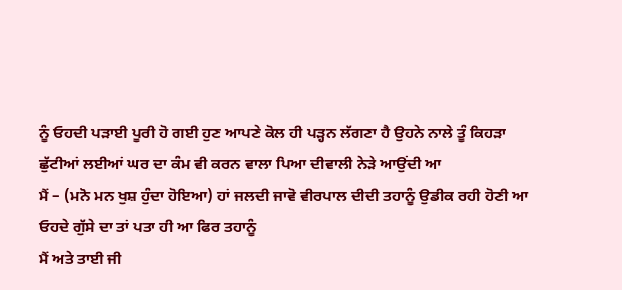ਨੂੰ ਓਹਦੀ ਪੜਾਈ ਪੂਰੀ ਹੋ ਗਈ ਹੁਣ ਆਪਣੇ ਕੋਲ ਹੀ ਪੜ੍ਹਨ ਲੱਗਣਾ ਹੈ ਉਹਨੇ ਨਾਲੇ ਤੂੰ ਕਿਹੜਾ ਛੁੱਟੀਆਂ ਲਈਆਂ ਘਰ ਦਾ ਕੰਮ ਵੀ ਕਰਨ ਵਾਲਾ ਪਿਆ ਦੀਵਾਲੀ ਨੇੜੇ ਆਉਂਦੀ ਆ
ਮੈਂ – (ਮਨੋ ਮਨ ਖੁਸ਼ ਹੁੰਦਾ ਹੋਇਆ) ਹਾਂ ਜਲਦੀ ਜਾਵੋ ਵੀਰਪਾਲ ਦੀਦੀ ਤਹਾਨੂੰ ਉਡੀਕ ਰਹੀ ਹੋਣੀ ਆ ਓਹਦੇ ਗੁੱਸੇ ਦਾ ਤਾਂ ਪਤਾ ਹੀ ਆ ਫਿਰ ਤਹਾਨੂੰ
ਮੈਂ ਅਤੇ ਤਾਈ ਜੀ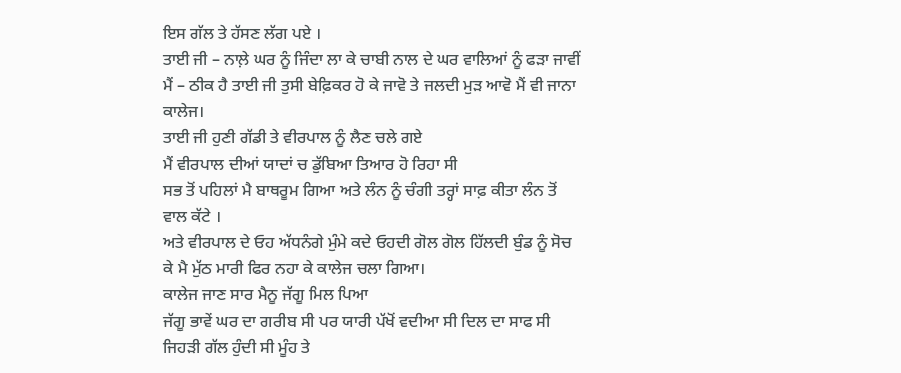ਇਸ ਗੱਲ ਤੇ ਹੱਸਣ ਲੱਗ ਪਏ ।
ਤਾਈ ਜੀ – ਨਾਲ਼ੇ ਘਰ ਨੂੰ ਜਿੰਦਾ ਲਾ ਕੇ ਚਾਬੀ ਨਾਲ ਦੇ ਘਰ ਵਾਲਿਆਂ ਨੂੰ ਫੜਾ ਜਾਵੀਂ
ਮੈਂ – ਠੀਕ ਹੈ ਤਾਈ ਜੀ ਤੁਸੀ ਬੇਫ਼ਿਕਰ ਹੋ ਕੇ ਜਾਵੋ ਤੇ ਜਲਦੀ ਮੁੜ ਆਵੋ ਮੈਂ ਵੀ ਜਾਨਾ ਕਾਲੇਜ।
ਤਾਈ ਜੀ ਹੁਣੀ ਗੱਡੀ ਤੇ ਵੀਰਪਾਲ ਨੂੰ ਲੈਣ ਚਲੇ ਗਏ
ਮੈਂ ਵੀਰਪਾਲ ਦੀਆਂ ਯਾਦਾਂ ਚ ਡੁੱਬਿਆ ਤਿਆਰ ਹੋ ਰਿਹਾ ਸੀ
ਸਭ ਤੋਂ ਪਹਿਲਾਂ ਮੈ ਬਾਥਰੂਮ ਗਿਆ ਅਤੇ ਲੰਨ ਨੂੰ ਚੰਗੀ ਤਰ੍ਹਾਂ ਸਾਫ਼ ਕੀਤਾ ਲੰਨ ਤੋਂ ਵਾਲ ਕੱਟੇ ।
ਅਤੇ ਵੀਰਪਾਲ ਦੇ ਓਹ ਅੱਧਨੰਗੇ ਮੁੰਮੇ ਕਦੇ ਓਹਦੀ ਗੋਲ ਗੋਲ ਹਿੱਲਦੀ ਬੁੰਡ ਨੂੰ ਸੋਚ ਕੇ ਮੈ ਮੁੱਠ ਮਾਰੀ ਫਿਰ ਨਹਾ ਕੇ ਕਾਲੇਜ ਚਲਾ ਗਿਆ।
ਕਾਲੇਜ ਜਾਣ ਸਾਰ ਮੈਨੂ ਜੱਗੂ ਮਿਲ ਪਿਆ
ਜੱਗੂ ਭਾਵੇਂ ਘਰ ਦਾ ਗਰੀਬ ਸੀ ਪਰ ਯਾਰੀ ਪੱਖੋਂ ਵਦੀਆ ਸੀ ਦਿਲ ਦਾ ਸਾਫ ਸੀ ਜਿਹੜੀ ਗੱਲ ਹੁੰਦੀ ਸੀ ਮੂੰਹ ਤੇ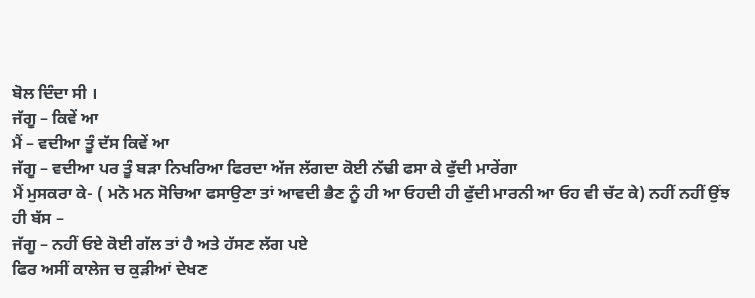ਬੋਲ ਦਿੰਦਾ ਸੀ ।
ਜੱਗੂ – ਕਿਵੇਂ ਆ
ਮੈਂ – ਵਦੀਆ ਤੂੰ ਦੱਸ ਕਿਵੇਂ ਆ
ਜੱਗੂ – ਵਦੀਆ ਪਰ ਤੂੰ ਬੜਾ ਨਿਖਰਿਆ ਫਿਰਦਾ ਅੱਜ ਲੱਗਦਾ ਕੋਈ ਨੱਢੀ ਫਸਾ ਕੇ ਫੁੱਦੀ ਮਾਰੇਂਗਾ
ਮੈਂ ਮੁਸਕਰਾ ਕੇ- ( ਮਨੋ ਮਨ ਸੋਚਿਆ ਫਸਾਉਣਾ ਤਾਂ ਆਵਦੀ ਭੈਣ ਨੂੰ ਹੀ ਆ ਓਹਦੀ ਹੀ ਫੁੱਦੀ ਮਾਰਨੀ ਆ ਓਹ ਵੀ ਚੱਟ ਕੇ) ਨਹੀਂ ਨਹੀਂ ਉਂਝ ਹੀ ਬੱਸ –
ਜੱਗੂ – ਨਹੀਂ ਓਏ ਕੋਈ ਗੱਲ ਤਾਂ ਹੈ ਅਤੇ ਹੱਸਣ ਲੱਗ ਪਏ
ਫਿਰ ਅਸੀਂ ਕਾਲੇਜ ਚ ਕੁੜੀਆਂ ਦੇਖਣ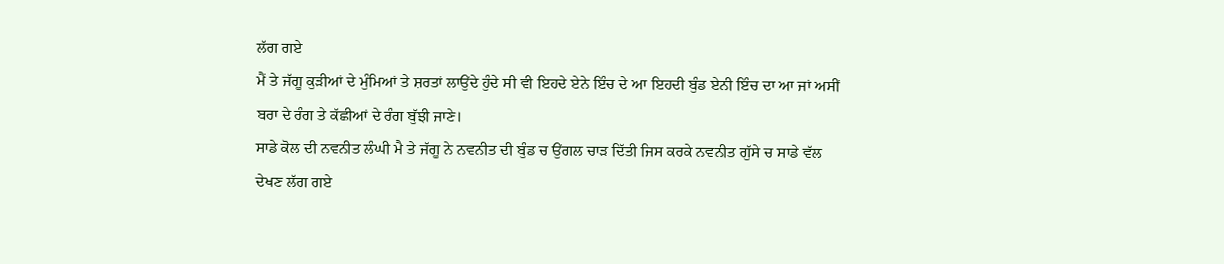ਲੱਗ ਗਏ
ਮੈਂ ਤੇ ਜੱਗੂ ਕੁੜੀਆਂ ਦੇ ਮੁੰਮਿਆਂ ਤੇ ਸ਼ਰਤਾਂ ਲਾਉਂਦੇ ਹੁੰਦੇ ਸੀ ਵੀ ਇਹਦੇ ਏਨੇ ਇੰਚ ਦੇ ਆ ਇਹਦੀ ਬੁੰਡ ਏਨੀ ਇੰਚ ਦਾ ਆ ਜਾਂ ਅਸੀਂ ਬਰਾ ਦੇ ਰੰਗ ਤੇ ਕੱਛੀਆਂ ਦੇ ਰੰਗ ਬੁੱਝੀ ਜਾਣੇ।
ਸਾਡੇ ਕੋਲ ਦੀ ਨਵਨੀਤ ਲੰਘੀ ਮੈ ਤੇ ਜੱਗੂ ਨੇ ਨਵਨੀਤ ਦੀ ਬੁੰਡ ਚ ਉਂਗਲ ਚਾੜ ਦਿੱਤੀ ਜਿਸ ਕਰਕੇ ਨਵਨੀਤ ਗੁੱਸੇ ਚ ਸਾਡੇ ਵੱਲ ਦੇਖਣ ਲੱਗ ਗਏ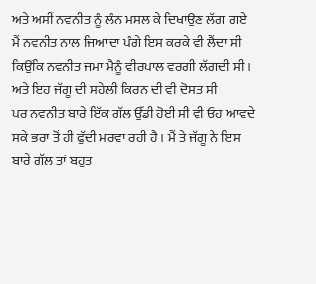ਅਤੇ ਅਸੀਂ ਨਵਨੀਤ ਨੂੰ ਲੰਨ ਮਸਲ ਕੇ ਦਿਖਾਉਣ ਲੱਗ ਗਏ
ਮੈਂ ਨਵਨੀਤ ਨਾਲ ਜਿਆਦਾ ਪੰਗੇ ਇਸ ਕਰਕੇ ਵੀ ਲੈਂਦਾ ਸੀ ਕਿਉਂਕਿ ਨਵਨੀਤ ਜਮਾ ਮੈਨੂੰ ਵੀਰਪਾਲ ਵਰਗੀ ਲੱਗਦੀ ਸੀ। ਅਤੇ ਇਹ ਜੱਗੂ ਦੀ ਸਹੇਲੀ ਕਿਰਨ ਦੀ ਵੀ ਦੋਸਤ ਸੀ
ਪਰ ਨਵਨੀਤ ਬਾਰੇ ਇੱਕ ਗੱਲ ਉੱਡੀ ਹੋਈ ਸੀ ਵੀ ਓਹ ਆਵਦੇ ਸਕੇ ਭਰਾ ਤੋਂ ਹੀ ਫੁੱਦੀ ਮਰਵਾ ਰਹੀ ਹੈ। ਮੈਂ ਤੇ ਜੱਗੂ ਨੇ ਇਸ ਬਾਰੇ ਗੱਲ ਤਾਂ ਬਹੁਤ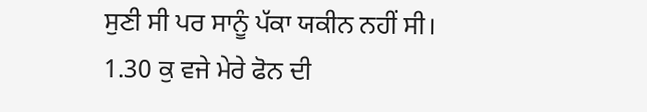ਸੁਣੀ ਸੀ ਪਰ ਸਾਨੂੰ ਪੱਕਾ ਯਕੀਨ ਨਹੀਂ ਸੀ।
1.30 ਕੁ ਵਜੇ ਮੇਰੇ ਫੋਨ ਦੀ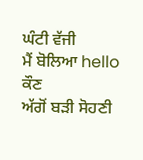ਘੰਟੀ ਵੱਜੀ
ਮੈਂ ਬੋਲਿਆ hello ਕੌਣ
ਅੱਗੋਂ ਬੜੀ ਸੋਹਣੀ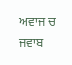ਅਵਾਜ ਚ ਜਵਾਬ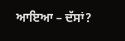ਆਇਆ – ਦੱਸਾਂ?